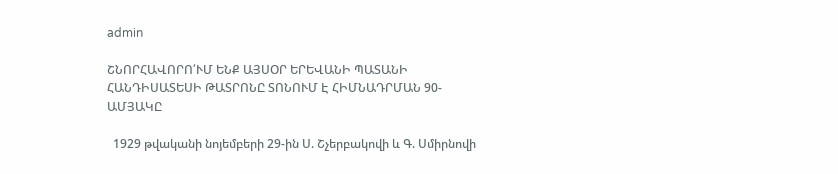admin

ՇՆՈՐՀԱՎՈՐՈ՛ՒՄ ԵՆՔ ԱՅՍՕՐ ԵՐԵՎԱՆԻ ՊԱՏԱՆԻ ՀԱՆԴԻՍԱՏԵՍԻ ԹԱՏՐՈՆԸ ՏՈՆՈՒՄ Է ՀԻՄՆԱԴՐՄԱՆ 90-ԱՄՅԱԿԸ

  1929 թվականի նոյեմբերի 29-ին Ս. Շչերբակովի և Գ. Սմիրնովի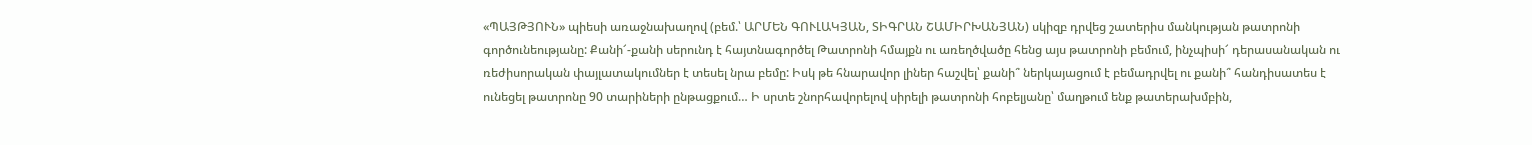«ՊԱՅԹՅՈՒՆ» պիեսի առաջնախաղով (բեմ.՝ ԱՐՄԵՆ ԳՈՒԼԱԿՅԱՆ, ՏԻԳՐԱՆ ՇԱՄԻՐԽԱՆՅԱՆ) սկիզբ դրվեց շատերիս մանկության թատրոնի գործունեությանը: Քանի՜-քանի սերունդ է հայտնագործել Թատրոնի հմայքն ու առեղծվածը հենց այս թատրոնի բեմում, ինչպիսի՜ դերասանական ու ռեժիսորական փայլատակումներ է տեսել նրա բեմը: Իսկ թե հնարավոր լիներ հաշվել՝ քանի՞ ներկայացում է բեմադրվել ու քանի՞ հանդիսատես է ունեցել թատրոնը 90 տարիների ընթացքում… Ի սրտե շնորհավորելով սիրելի թատրոնի հոբելյանը՝ մաղթում ենք թատերախմբին,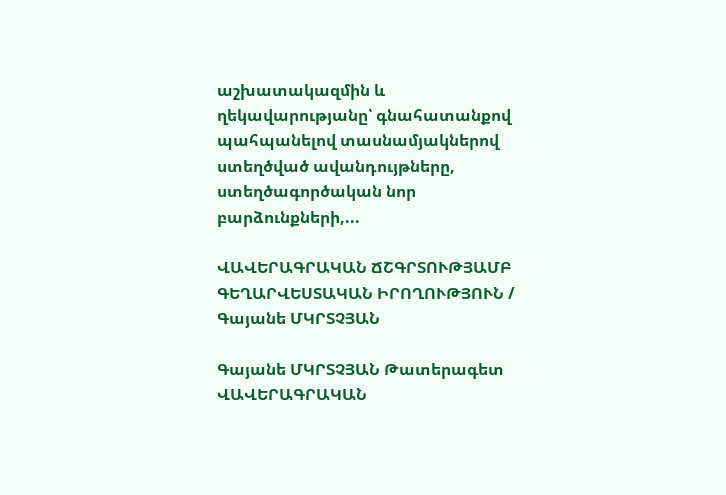աշխատակազմին և ղեկավարությանը՝ գնահատանքով պահպանելով տասնամյակներով ստեղծված ավանդույթները, ստեղծագործական նոր բարձունքների,...

ՎԱՎԵՐԱԳՐԱԿԱՆ ՃՇԳՐՏՈՒԹՅԱՄԲ ԳԵՂԱՐՎԵՍՏԱԿԱՆ ԻՐՈՂՈՒԹՅՈՒՆ / Գայանե ՄԿՐՏՉՅԱՆ

Գայանե ՄԿՐՏՉՅԱՆ Թատերագետ   ՎԱՎԵՐԱԳՐԱԿԱՆ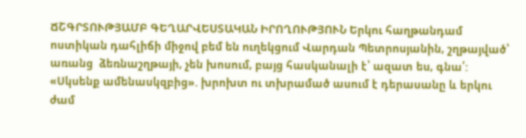ՃՇԳՐՏՈՒԹՅԱՄԲ ԳԵՂԱՐՎԵՍՏԱԿԱՆ ԻՐՈՂՈՒԹՅՈՒՆ Երկու հաղթանդամ ոստիկան դահլիճի միջով բեմ են ուղեկցում Վարդան Պետրոսյանին, շղթայված՝ առանց  ձեռնաշղթայի, չեն խոսում, բայց հասկանալի է՝ ազատ ես, գնա՛: «Սկսենք ամենասկզբից». խրոխտ ու տխրամած ասում է դերասանը և երկու ժամ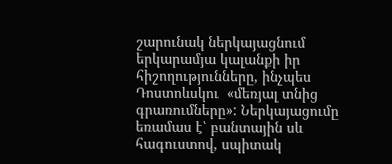շարունակ ներկայացնում երկարամյա կալանքի իր հիշողությունները, ինչպես Դոստոևսկու  «մեռյալ տնից գրառումները»: Ներկայացումը եռամաս է՝ բանտային սև հագուստով, սպիտակ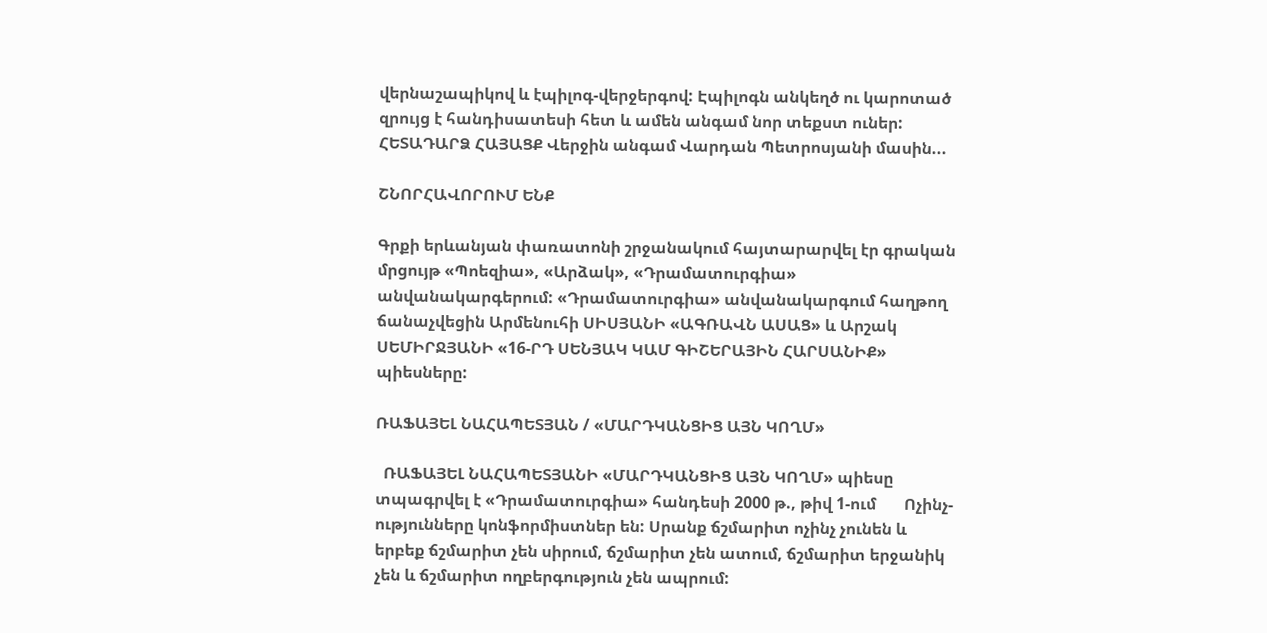վերնաշապիկով և էպիլոգ-վերջերգով: Էպիլոգն անկեղծ ու կարոտած զրույց է հանդիսատեսի հետ և ամեն անգամ նոր տեքստ ուներ:   ՀԵՏԱԴԱՐՁ ՀԱՅԱՑՔ Վերջին անգամ Վարդան Պետրոսյանի մասին...

ՇՆՈՐՀԱՎՈՐՈՒՄ ԵՆՔ

Գրքի երևանյան փառատոնի շրջանակում հայտարարվել էր գրական մրցույթ «Պոեզիա», «Արձակ», «Դրամատուրգիա» անվանակարգերում: «Դրամատուրգիա» անվանակարգում հաղթող ճանաչվեցին Արմենուհի ՍԻՍՅԱՆԻ «ԱԳՌԱՎՆ ԱՍԱՑ» և Արշակ ՍԵՄԻՐՋՅԱՆԻ «16-ՐԴ ՍԵՆՅԱԿ ԿԱՄ ԳԻՇԵՐԱՅԻՆ ՀԱՐՍԱՆԻՔ» պիեսները:

ՌԱՖԱՅԵԼ ՆԱՀԱՊԵՏՅԱՆ / «ՄԱՐԴԿԱՆՑԻՑ ԱՅՆ ԿՈՂՄ»

  ՌԱՖԱՅԵԼ ՆԱՀԱՊԵՏՅԱՆԻ «ՄԱՐԴԿԱՆՑԻՑ ԱՅՆ ԿՈՂՄ» պիեսը տպագրվել է «Դրամատուրգիա» հանդեսի 2000 թ., թիվ 1-ում       Ոչինչ-ությունները կոնֆորմիստներ են: Սրանք ճշմարիտ ոչինչ չունեն և երբեք ճշմարիտ չեն սիրում, ճշմարիտ չեն ատում, ճշմարիտ երջանիկ չեն և ճշմարիտ ողբերգություն չեն ապրում: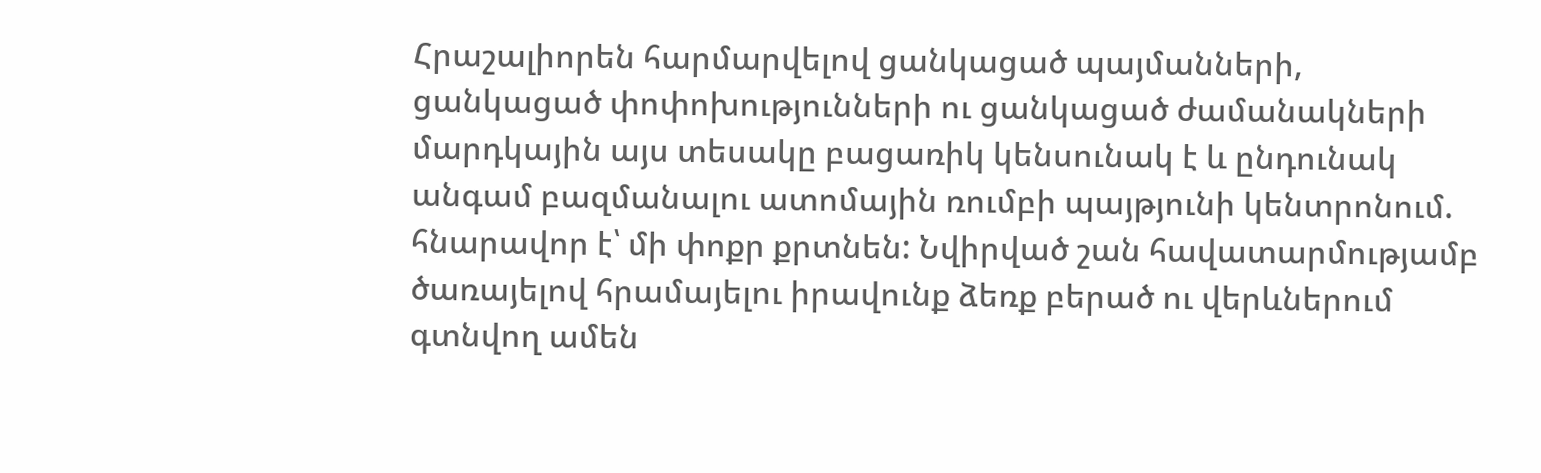Հրաշալիորեն հարմարվելով ցանկացած պայմանների, ցանկացած փոփոխությունների ու ցանկացած ժամանակների մարդկային այս տեսակը բացառիկ կենսունակ է և ընդունակ անգամ բազմանալու ատոմային ռումբի պայթյունի կենտրոնում. հնարավոր է՝ մի փոքր քրտնեն: Նվիրված շան հավատարմությամբ ծառայելով հրամայելու իրավունք ձեռք բերած ու վերևներում գտնվող ամեն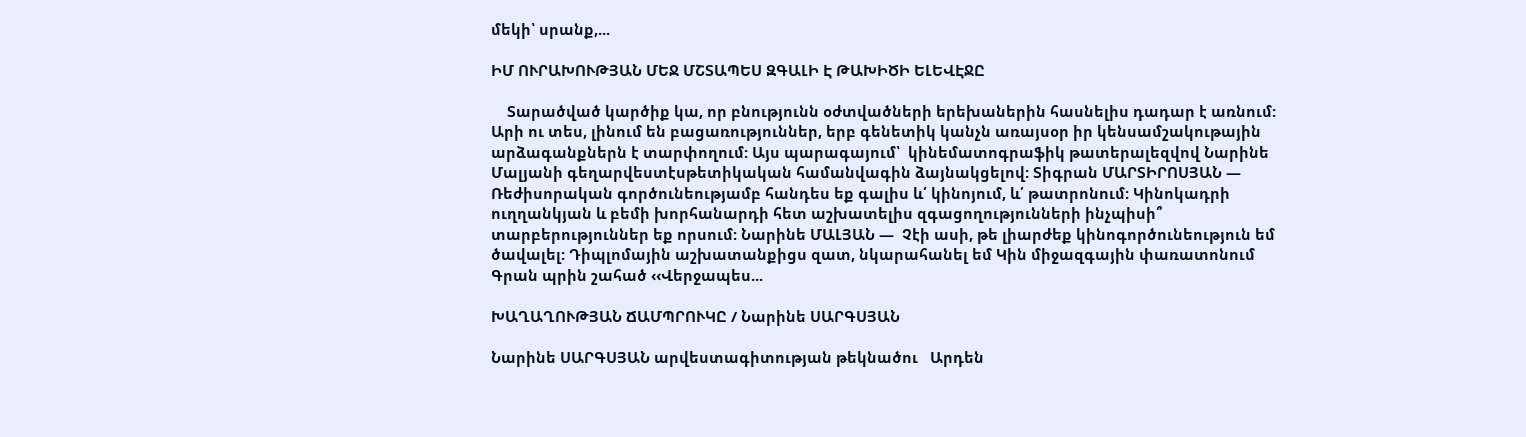մեկի՝ սրանք,...

ԻՄ ՈՒՐԱԽՈՒԹՅԱՆ ՄԵՋ ՄՇՏԱՊԵՍ ԶԳԱԼԻ Է ԹԱԽԻԾԻ ԵԼԵՎԷՋԸ

    Տարածված կարծիք կա, որ բնությունն օժտվածների երեխաներին հասնելիս դադար է առնում: Արի ու տես, լինում են բացառություններ, երբ գենետիկ կանչն առայսօր իր կենսամշակութային արձագանքներն է տարփողում: Այս պարագայում՝  կինեմատոգրաֆիկ թատերալեզվով Նարինե Մալյանի գեղարվեստէսթետիկական համանվագին ձայնակցելով: Տիգրան ՄԱՐՏԻՐՈՍՅԱՆ — Ռեժիսորական գործունեությամբ հանդես եք գալիս և՛ կինոյում, և՛ թատրոնում: Կինոկադրի ուղղանկյան և բեմի խորհանարդի հետ աշխատելիս զգացողությունների ինչպիսի՞ տարբերություններ եք որսում: Նարինե ՄԱԼՅԱՆ —  Չէի ասի, թե լիարժեք կինոգործունեություն եմ ծավալել: Դիպլոմային աշխատանքիցս զատ, նկարահանել եմ Կին միջազգային փառատոնում Գրան պրին շահած ‹‹Վերջապես...

ԽԱՂԱՂՈՒԹՅԱՆ ՃԱՄՊՐՈՒԿԸ / Նարինե ՍԱՐԳՍՅԱՆ

Նարինե ՍԱՐԳՍՅԱՆ արվեստագիտության թեկնածու   Արդեն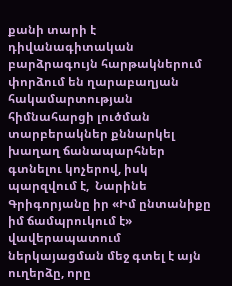քանի տարի է դիվանագիտական բարձրագույն հարթակներում փորձում են ղարաբաղյան հակամարտության հիմնահարցի լուծման տարբերակներ քննարկել խաղաղ ճանապարհներ գտնելու կոչերով, իսկ պարզվում է,  Նարինե Գրիգորյանը իր «Իմ ընտանիքը իմ ճամպրուկում է» վավերապատում ներկայացման մեջ գտել է այն ուղերձը, որը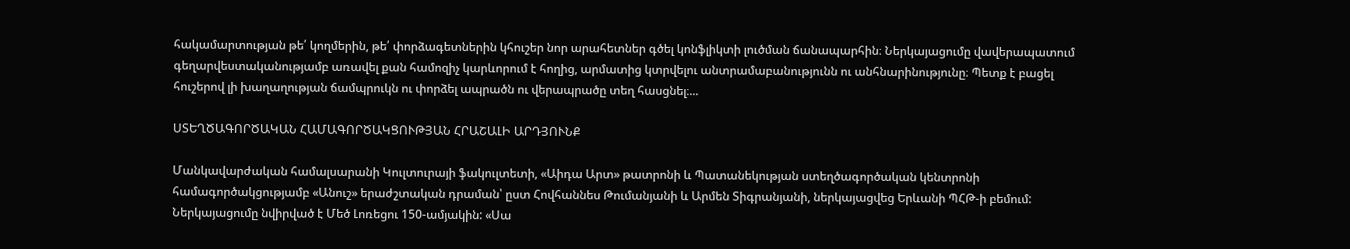հակամարտության թե՛ կողմերին, թե՛ փորձագետներին կհուշեր նոր արահետներ գծել կոնֆլիկտի լուծման ճանապարհին։ Ներկայացումը վավերապատում գեղարվեստականությամբ առավել քան համոզիչ կարևորում է հողից, արմատից կտրվելու անտրամաբանությունն ու անհնարինությունը։ Պետք է բացել հուշերով լի խաղաղության ճամպրուկն ու փորձել ապրածն ու վերապրածը տեղ հասցնել։...

ՍՏԵՂԾԱԳՈՐԾԱԿԱՆ ՀԱՄԱԳՈՐԾԱԿՑՈՒԹՅԱՆ ՀՐԱՇԱԼԻ ԱՐԴՅՈՒՆՔ

Մանկավարժական համալսարանի Կուլտուրայի ֆակուլտետի, «Աիդա Արտ» թատրոնի և Պատանեկության ստեղծագործական կենտրոնի համագործակցությամբ «Անուշ» երաժշտական դրաման՝ ըստ Հովհաննես Թումանյանի և Արմեն Տիգրանյանի, ներկայացվեց Երևանի ՊՀԹ-ի բեմում: Ներկայացումը նվիրված է Մեծ Լոռեցու 150-ամյակին: «Սա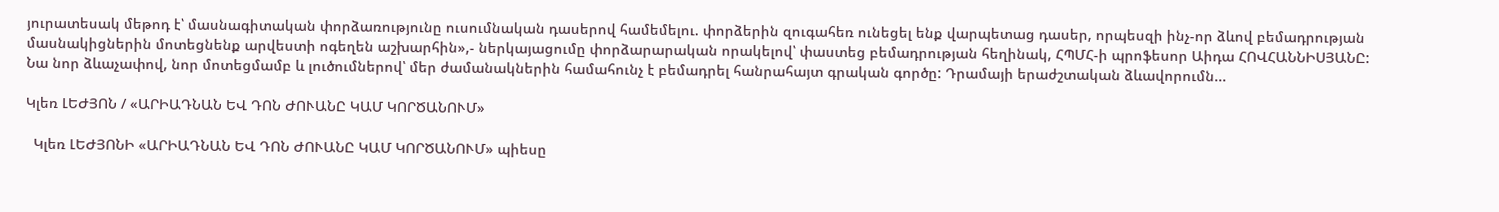յուրատեսակ մեթոդ է՝ մասնագիտական փորձառությունը ուսումնական դասերով համեմելու. փորձերին զուգահեռ ունեցել ենք վարպետաց դասեր, որպեսզի ինչ-որ ձևով բեմադրության մասնակիցներին մոտեցնենք արվեստի ոգեղեն աշխարհին»,- ներկայացումը փորձարարական որակելով՝ փաստեց բեմադրության հեղինակ, ՀՊՄՀ-ի պրոֆեսոր Աիդա ՀՈՎՀԱՆՆԻՍՅԱՆԸ: Նա նոր ձևաչափով, նոր մոտեցմամբ և լուծումներով՝ մեր ժամանակներին համահունչ է բեմադրել հանրահայտ գրական գործը: Դրամայի երաժշտական ձևավորումն...

Կլեռ ԼԵԺՅՈՆ / «ԱՐԻԱԴՆԱՆ ԵՎ ԴՈՆ ԺՈՒԱՆԸ ԿԱՄ ԿՈՐԾԱՆՈՒՄ»

  Կլեռ ԼԵԺՅՈՆԻ «ԱՐԻԱԴՆԱՆ ԵՎ ԴՈՆ ԺՈՒԱՆԸ ԿԱՄ ԿՈՐԾԱՆՈՒՄ» պիեսը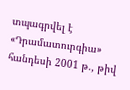տպագրվել է «Դրամատուրգիա» հանդեսի 2001 թ., թիվ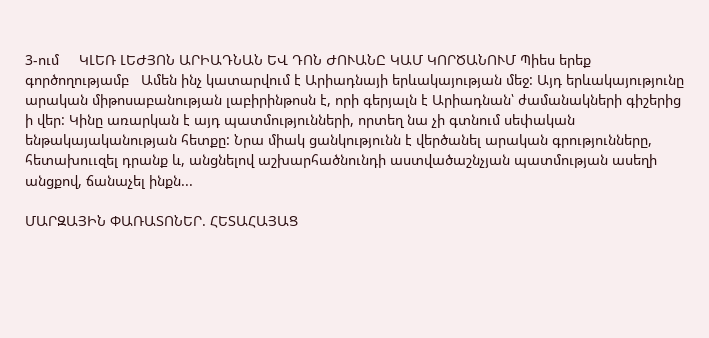3-ում     ԿԼԵՌ ԼԵԺՅՈՆ ԱՐԻԱԴՆԱՆ ԵՎ ԴՈՆ ԺՈՒԱՆԸ ԿԱՄ ԿՈՐԾԱՆՈՒՄ Պիես երեք գործողությամբ   Ամեն ինչ կատարվում է Արիադնայի երևակայության մեջ: Այդ երևակայությունը արական միթոսաբանության լաբիրինթոսն է, որի գերյալն է Արիադնան՝ ժամանակների գիշերից ի վեր: Կինը առարկան է այդ պատմությունների, որտեղ նա չի գտնում սեփական ենթակայականության հետքը: Նրա միակ ցանկությունն է վերծանել արական գրությունները, հետախոււզել դրանք և, անցնելով աշխարհածնունդի աստվածաշնչյան պատմության ասեղի անցքով, ճանաչել ինքն...

ՄԱՐԶԱՅԻՆ ՓԱՌԱՏՈՆԵՐ. ՀԵՏԱՀԱՅԱՑ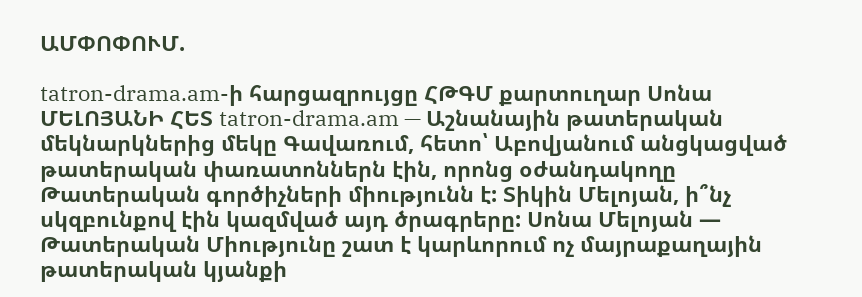ԱՄՓՈՓՈՒՄ.

tatron-drama.am-ի հարցազրույցը ՀԹԳՄ քարտուղար Սոնա ՄԵԼՈՅԱՆԻ ՀԵՏ tatron-drama.am — Աշնանային թատերական մեկնարկներից մեկը Գավառում, հետո՝ Աբովյանում անցկացված թատերական փառատոններն էին, որոնց օժանդակողը Թատերական գործիչների միությունն է: Տիկին Մելոյան, ի՞նչ սկզբունքով էին կազմված այդ ծրագրերը: Սոնա Մելոյան — Թատերական Միությունը շատ է կարևորում ոչ մայրաքաղային թատերական կյանքի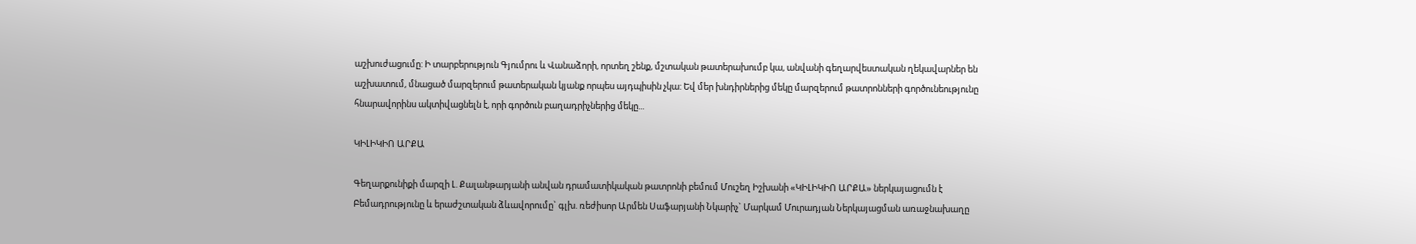աշխուժացումը: Ի տարբերություն Գյումրու և Վանաձորի, որտեղ շենք, մշտական թատերախումբ կա, անվանի գեղարվեստական ղեկավարներ են աշխատում, մնացած մարզերում թատերական կյանք որպես այդպիսին չկա: Եվ մեր խնդիրներից մեկը մարզերում թատրոնների գործունեությունը հնարավորինս ակտիվացնելն է, որի գործուն բաղադրիչներից մեկը...

ԿԻԼԻԿԻՈ ԱՐՔԱ

Գեղարքունիքի մարզի Լ. Քալանթարյանի անվան դրամատիկական թատրոնի բեմում Մուշեղ Իշխանի «ԿԻԼԻԿԻՈ ԱՐՔԱ» ներկայացումն է              Բեմադրությունը և երաժշտական ձևավորումը` գլխ. ռեժիսոր Արմեն Սաֆարյանի Նկարիչ` Մարկամ Մուրադյան Ներկայացման առաջնախաղը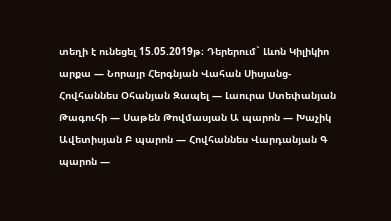տեղի է ունեցել 15.05.2019թ։ Դերերում` Լևոն Կիլիկիո արքա — Նորայր Հերգնյան Վահան Սիսյանց- Հովհաննես Օհանյան Զապել — Լաուրա Ստեփանյան Թագուհի — Սաթեն Թովմասյան Ա պարոն — Խաչիկ Ավետիսյան Բ պարոն — Հովհաննես Վարդանյան Գ պարոն —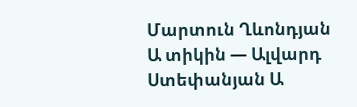Մարտուն Ղևոնդյան Ա տիկին — Ալվարդ Ստեփանյան Ա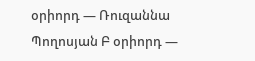օրիորդ — Ռուզաննա Պողոսյան Բ օրիորդ —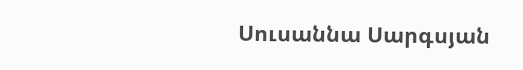Սուսաննա Սարգսյան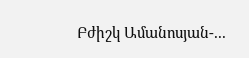Բժիշկ Ամանոսյան-...